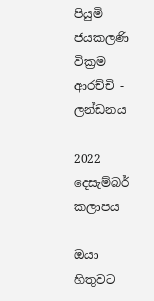පියුමි ජයකලණි වික්‍රම ආරච්චි - ලන්ඩනය

2022 දෙසැම්බර් කලාපය

ඔයා හිතුවට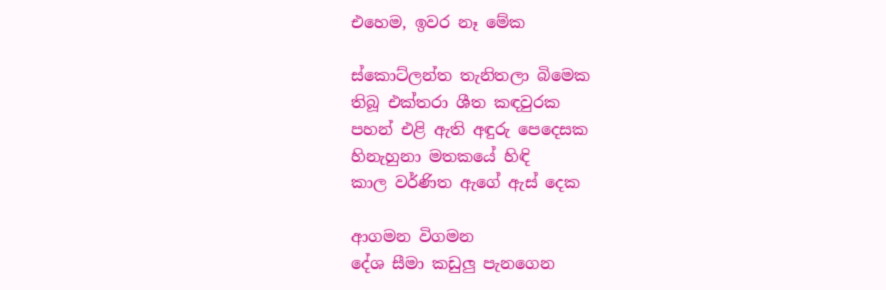එහෙම, ඉවර නෑ මේක

ස්කොට්ලන්ත තැනිතලා බිමෙක
තිබූ එක්තරා ශීත කඳවුරක
පහන් එළි ඇති අඳුරු පෙදෙසක
හිනැහුනා මතකයේ හිඳි
කාල වර්ණිත ඇගේ ඇස් දෙක

ආගමන විගමන
දේශ සීමා කඩුලු පැනගෙන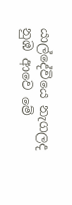යාල්දේවියෙ නැගලද
නුඹ ආවෙ මේ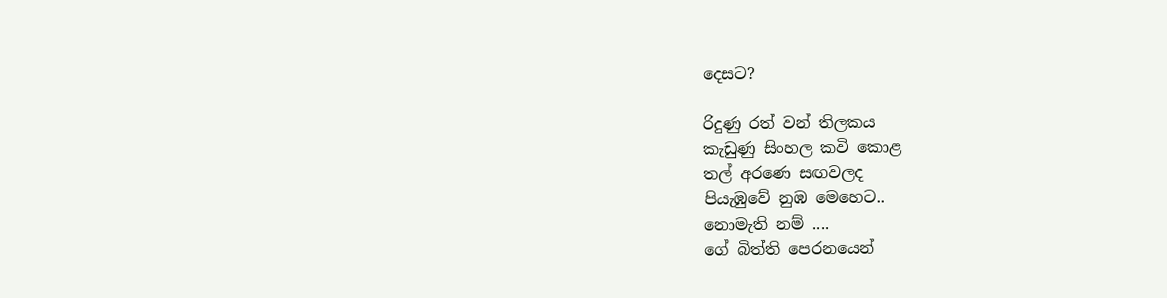දෙසට?

රිදුණු රත් වන් තිලකය
කැඩුණු සිංහල කවි කොළ
තල් අරණෙ සඟවලද
පියැඹුවේ නුඹ මෙහෙට..
නොමැති නම් ....
ගේ බිත්ති පෙරනයෙන්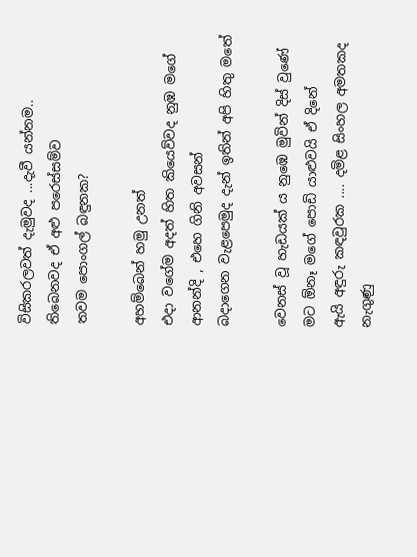විසිකරලවත් දැමුවද ...දැවී යන්නම..
තිබෙනවද ඒ අළු පරෙස්සම්ව
තවම පොංගල් බඳුනක?

අහම්බෙන් හමු උනත්
එදා වගේම අදත් හිත කියෙව්වද නුඹ මගේ
ආනන්දි , එහෙ ගිනි අවසන්
බදාගෙන වැළපෙමුද දැන් ඉතින් අපි හිතු මතේ

වෙනස් වූ හැඩයක් ය නුඹෙ මුවින් දිස් වුණේ
මට ඕනෑ මගේ පොඩි යාළුවයි ඒ දිනේ
ඇයි අඳුරු කඳවුරක .... දමිළ සිංහල අමතකද
නැගුණු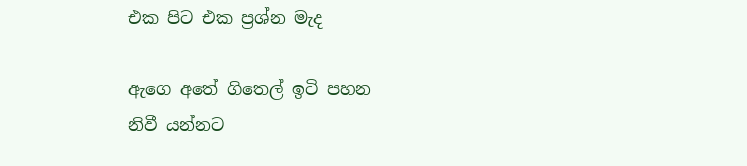එක පිට එක ප්‍රශ්න මැද

ඇගෙ අතේ ගිතෙල් ඉටි පහන
නිවී යන්නට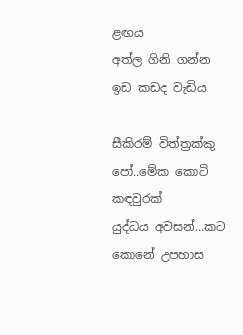ළඟය
අත්ල ගිනි ගන්න ඉඩ කඩද වැඩිය

සීකිරම් විත්ත්‍රක්කු පෝ..මේක කොටි කඳවුරක්
යුද්ධය අවසන්...කට කොනේ උපහාස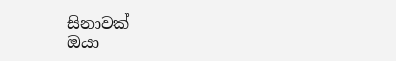සිනාවක්
ඔයා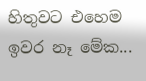හිතුවට එහෙම
ඉවර නෑ මේක...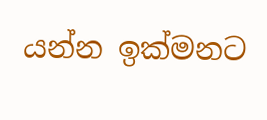යන්න ඉක්මනට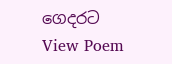ගෙදරට
View Poem